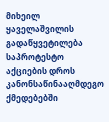მიხეილ ყაველაშვილის გადაწყვეტილება საპროტესტო აქციების დროს კანონსაწინააღმდეგო ქმედებებში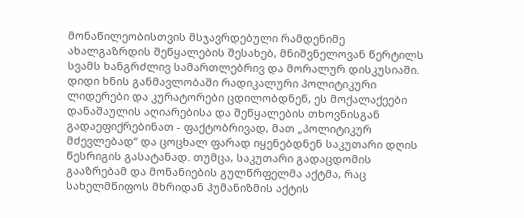მონაწილეობისთვის მსჯავრდებული რამდენიმე ახალგაზრდის შეწყალების შესახებ, მნიშვნელოვან წერტილს სვამს ხანგრძლივ სამართლებრივ და მორალურ დისკუსიაში. დიდი ხნის განმავლობაში რადიკალური პოლიტიკური ლიდერები და კურატორები ცდილობდნენ, ეს მოქალაქეები დანაშაულის აღიარებისა და შეწყალების თხოვნისგან გადაეფიქრებინათ - ფაქტობრივად, მათ „პოლიტიკურ მძევლებად“ და ცოცხალ ფარად იყენებდნენ საკუთარი დღის წესრიგის გასატანად. თუმცა, საკუთარი გადაცდომის გააზრებამ და მონანიების გულწრფელმა აქტმა, რაც სახელმწიფოს მხრიდან ჰუმანიზმის აქტის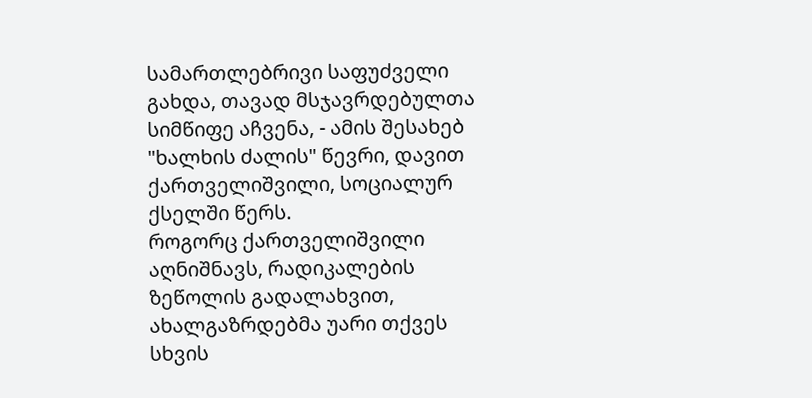სამართლებრივი საფუძველი გახდა, თავად მსჯავრდებულთა სიმწიფე აჩვენა, - ამის შესახებ "ხალხის ძალის" წევრი, დავით ქართველიშვილი, სოციალურ ქსელში წერს.
როგორც ქართველიშვილი აღნიშნავს, რადიკალების ზეწოლის გადალახვით, ახალგაზრდებმა უარი თქვეს სხვის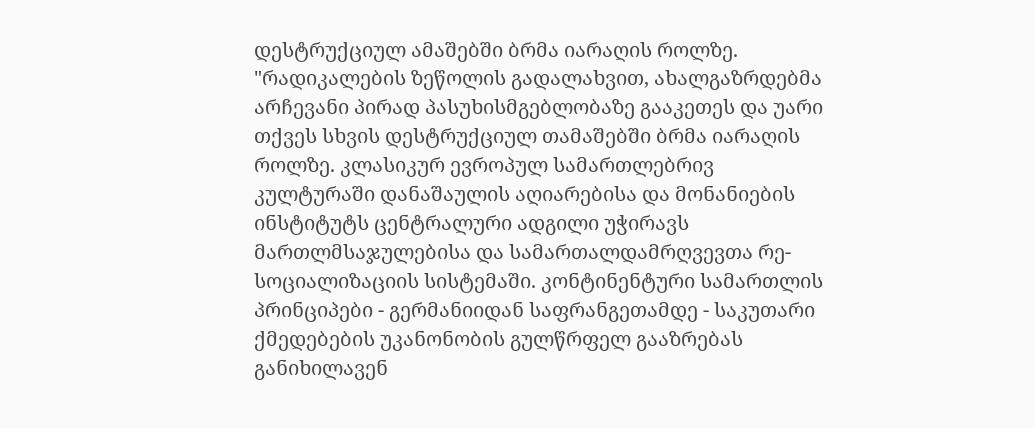დესტრუქციულ ამაშებში ბრმა იარაღის როლზე.
"რადიკალების ზეწოლის გადალახვით, ახალგაზრდებმა არჩევანი პირად პასუხისმგებლობაზე გააკეთეს და უარი თქვეს სხვის დესტრუქციულ თამაშებში ბრმა იარაღის როლზე. კლასიკურ ევროპულ სამართლებრივ კულტურაში დანაშაულის აღიარებისა და მონანიების ინსტიტუტს ცენტრალური ადგილი უჭირავს მართლმსაჯულებისა და სამართალდამრღვევთა რე-სოციალიზაციის სისტემაში. კონტინენტური სამართლის პრინციპები - გერმანიიდან საფრანგეთამდე - საკუთარი ქმედებების უკანონობის გულწრფელ გააზრებას განიხილავენ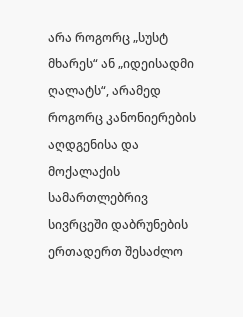არა როგორც „სუსტ მხარეს“ ან „იდეისადმი ღალატს“, არამედ როგორც კანონიერების აღდგენისა და მოქალაქის სამართლებრივ სივრცეში დაბრუნების ერთადერთ შესაძლო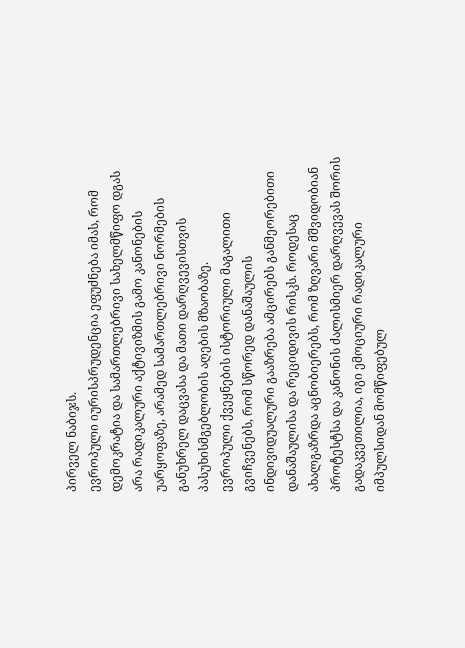პირველ ნაბიჯს.
ევროპული იურისპრუდენცია ეფუძნება იმას, რომ დემოკრატია და სამართლებრივი სახელმწიფო დგას არა რადიკალური აქტივიზმის გამო კანონების უარყოფაზე, არამედ სამართლებრივი ნორმების განუხრელ დაცვასა და მათი დარღვევისთვის პასუხისმგებლობის აღების მზაობაზე.
ევროპული ქვეყნების ისტორიული მაგალითი გვიჩვენებს, რომ სწორედ დანაშაულის ინდივიდუალური გააზრება ამცირებს განმეორებითი დანაშაულისა და რეციდივის რისკს. როდესაც ახალგაზრდა აცნობიერებს, რომ ზღვარი მშვიდობიან პროტესტსა და კანონის ძალისმიერ დარღვევას შორის გადაკვეთილია, იგი ემოციური რადიკალური იმპულსიდან მომწიფებულ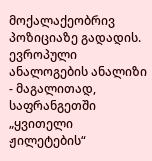მოქალაქეობრივ პოზიციაზე გადადის.
ევროპული ანალოგების ანალიზი - მაგალითად, საფრანგეთში „ყვითელი ჟილეტების“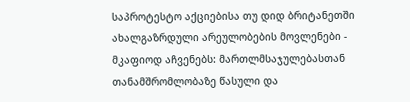საპროტესტო აქციებისა თუ დიდ ბრიტანეთში ახალგაზრდული არეულობების მოვლენები - მკაფიოდ აჩვენებს: მართლმსაჯულებასთან თანამშრომლობაზე წასული და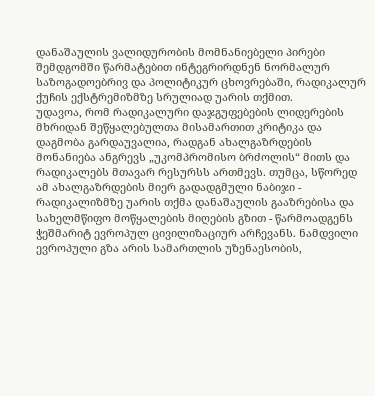დანაშაულის ვალიდურობის მომნანიებელი პირები შემდგომში წარმატებით ინტეგრირდნენ ნორმალურ საზოგადოებრივ და პოლიტიკურ ცხოვრებაში, რადიკალურ ქუჩის ექსტრემიზმზე სრულიად უარის თქმით.
უდავოა, რომ რადიკალური დაჯგუფებების ლიდერების მხრიდან შეწყალებულთა მისამართით კრიტიკა და დაგმობა გარდაუვალია, რადგან ახალგაზრდების მონანიება ანგრევს „უკომპრომისო ბრძოლის“ მითს და რადიკალებს მთავარ რესურსს ართმევს. თუმცა, სწორედ ამ ახალგაზრდების მიერ გადადგმული ნაბიჯი - რადიკალიზმზე უარის თქმა დანაშაულის გააზრებისა და სახელმწიფო მოწყალების მიღების გზით - წარმოადგენს ჭეშმარიტ ევროპულ ცივილიზაციურ არჩევანს. ნამდვილი ევროპული გზა არის სამართლის უზენაესობის,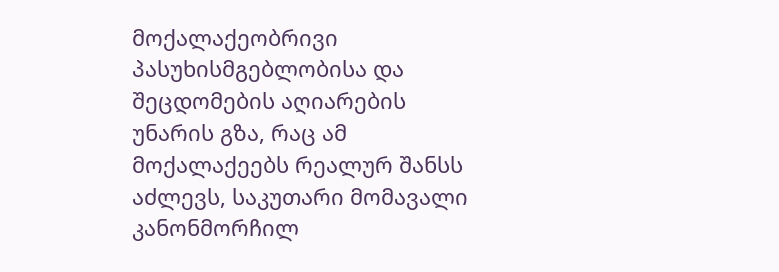მოქალაქეობრივი პასუხისმგებლობისა და შეცდომების აღიარების უნარის გზა, რაც ამ მოქალაქეებს რეალურ შანსს აძლევს, საკუთარი მომავალი კანონმორჩილ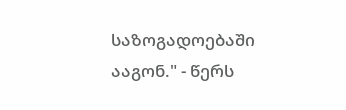საზოგადოებაში ააგონ." - წერს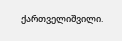ქართველიშვილი.